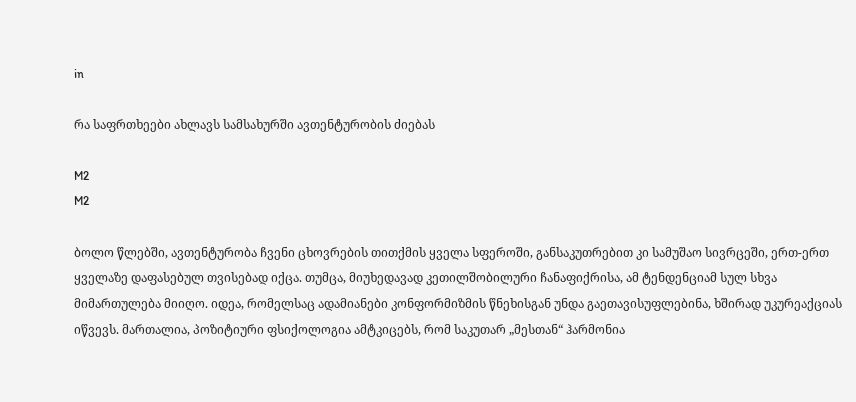in

რა საფრთხეები ახლავს სამსახურში ავთენტურობის ძიებას

M2
M2

ბოლო წლებში, ავთენტურობა ჩვენი ცხოვრების თითქმის ყველა სფეროში, განსაკუთრებით კი სამუშაო სივრცეში, ერთ-ერთ ყველაზე დაფასებულ თვისებად იქცა. თუმცა, მიუხედავად კეთილშობილური ჩანაფიქრისა, ამ ტენდენციამ სულ სხვა მიმართულება მიიღო. იდეა, რომელსაც ადამიანები კონფორმიზმის წნეხისგან უნდა გაეთავისუფლებინა, ხშირად უკურეაქციას იწვევს. მართალია, პოზიტიური ფსიქოლოგია ამტკიცებს, რომ საკუთარ „მესთან“ ჰარმონია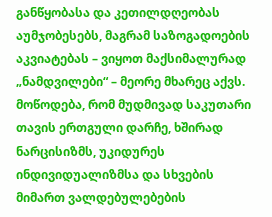განწყობასა და კეთილდღეობას აუმჯობესებს, მაგრამ საზოგადოების აკვიატებას – ვიყოთ მაქსიმალურად „ნამდვილები“ – მეორე მხარეც აქვს. მოწოდება, რომ მუდმივად საკუთარი თავის ერთგული დარჩე, ხშირად ნარცისიზმს, უკიდურეს ინდივიდუალიზმსა და სხვების მიმართ ვალდებულებების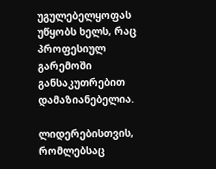უგულებელყოფას უწყობს ხელს, რაც პროფესიულ გარემოში განსაკუთრებით დამაზიანებელია.

ლიდერებისთვის, რომლებსაც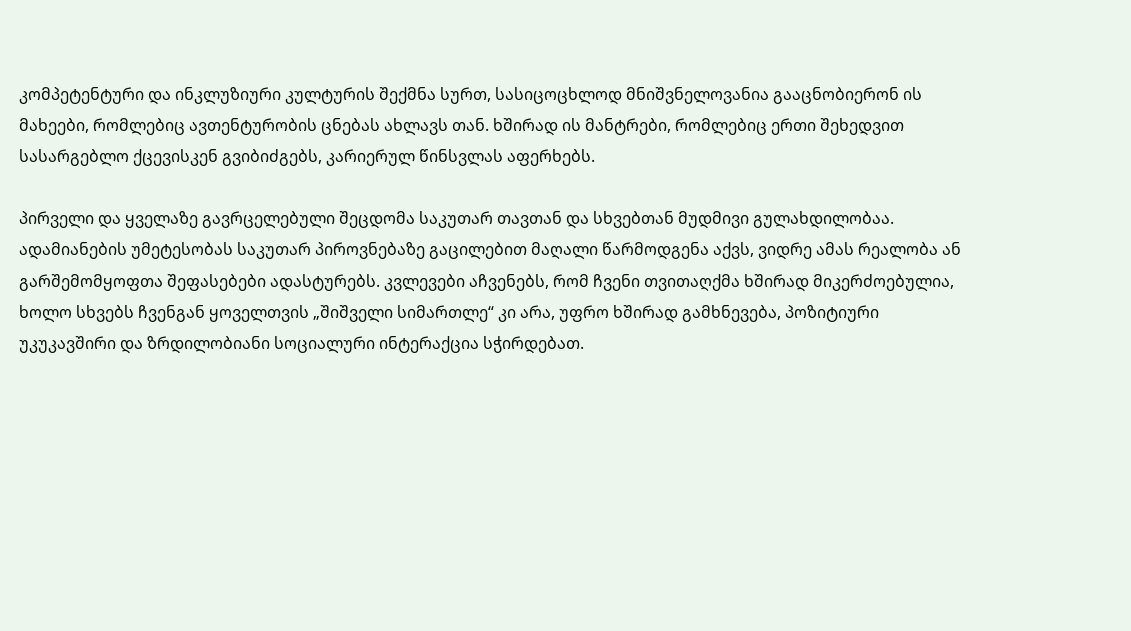კომპეტენტური და ინკლუზიური კულტურის შექმნა სურთ, სასიცოცხლოდ მნიშვნელოვანია გააცნობიერონ ის მახეები, რომლებიც ავთენტურობის ცნებას ახლავს თან. ხშირად ის მანტრები, რომლებიც ერთი შეხედვით სასარგებლო ქცევისკენ გვიბიძგებს, კარიერულ წინსვლას აფერხებს.

პირველი და ყველაზე გავრცელებული შეცდომა საკუთარ თავთან და სხვებთან მუდმივი გულახდილობაა. ადამიანების უმეტესობას საკუთარ პიროვნებაზე გაცილებით მაღალი წარმოდგენა აქვს, ვიდრე ამას რეალობა ან გარშემომყოფთა შეფასებები ადასტურებს. კვლევები აჩვენებს, რომ ჩვენი თვითაღქმა ხშირად მიკერძოებულია, ხოლო სხვებს ჩვენგან ყოველთვის „შიშველი სიმართლე“ კი არა, უფრო ხშირად გამხნევება, პოზიტიური უკუკავშირი და ზრდილობიანი სოციალური ინტერაქცია სჭირდებათ.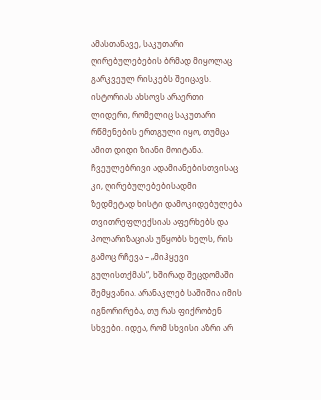ამასთანავე, საკუთარი ღირებულებების ბრმად მიყოლაც გარკვეულ რისკებს შეიცავს. ისტორიას ახსოვს არაერთი ლიდერი, რომელიც საკუთარი რწმენების ერთგული იყო, თუმცა ამით დიდი ზიანი მოიტანა. ჩვეულებრივი ადამიანებისთვისაც კი, ღირებულებებისადმი ზედმეტად ხისტი დამოკიდებულება თვითრეფლექსიას აფერხებს და პოლარიზაციას უწყობს ხელს, რის გამოც რჩევა – „მიჰყევი გულისთქმას“, ხშირად შეცდომაში შემყვანია. არანაკლებ საშიშია იმის იგნორირება, თუ რას ფიქრობენ სხვები. იდეა, რომ სხვისი აზრი არ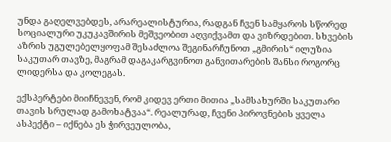უნდა გაღელვებდეს, არარეალისტურია, რადგან ჩვენ სამყაროს სწორედ სოციალური უკუკავშირის მეშვეობით აღვიქვამთ და ვიზრდებით. სხვების აზრის უგულებელყოფამ შესაძლოა შეგინარჩუნოთ „გმირის“ ილუზია საკუთარ თავზე, მაგრამ დაგაკარგვინოთ განვითარების შანსი როგორც ლიდერსა და კოლეგას.

ექსპერტები მიიჩნევენ, რომ კიდევ ერთი მითია „სამსახურში საკუთარი თავის სრულად გამოხატვაა“. რეალურად, ჩვენი პიროვნების ყველა ასპექტი – იქნება ეს ჭირვეულობა,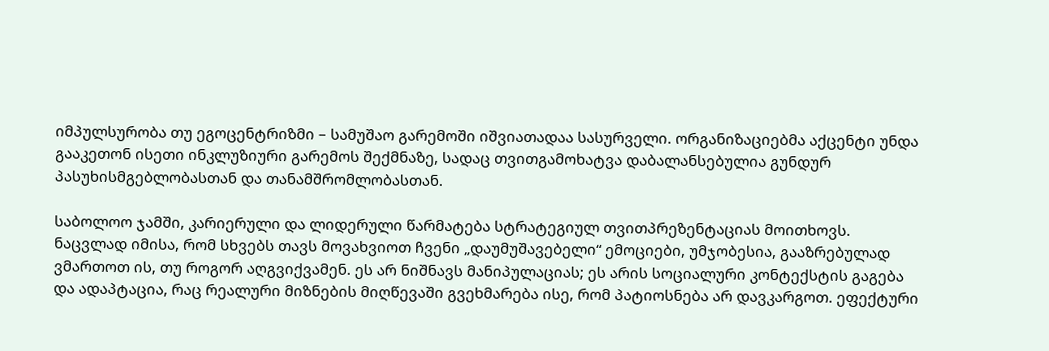იმპულსურობა თუ ეგოცენტრიზმი – სამუშაო გარემოში იშვიათადაა სასურველი. ორგანიზაციებმა აქცენტი უნდა გააკეთონ ისეთი ინკლუზიური გარემოს შექმნაზე, სადაც თვითგამოხატვა დაბალანსებულია გუნდურ პასუხისმგებლობასთან და თანამშრომლობასთან.

საბოლოო ჯამში, კარიერული და ლიდერული წარმატება სტრატეგიულ თვითპრეზენტაციას მოითხოვს. ნაცვლად იმისა, რომ სხვებს თავს მოვახვიოთ ჩვენი „დაუმუშავებელი“ ემოციები, უმჯობესია, გააზრებულად ვმართოთ ის, თუ როგორ აღგვიქვამენ. ეს არ ნიშნავს მანიპულაციას; ეს არის სოციალური კონტექსტის გაგება და ადაპტაცია, რაც რეალური მიზნების მიღწევაში გვეხმარება ისე, რომ პატიოსნება არ დავკარგოთ. ეფექტური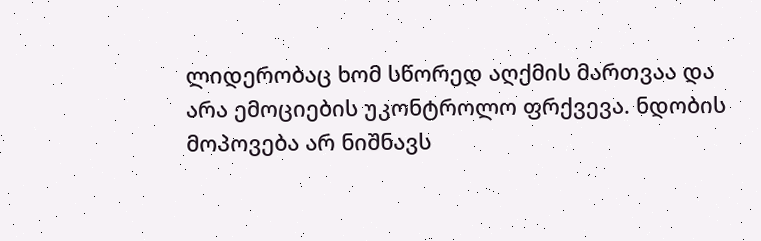ლიდერობაც ხომ სწორედ აღქმის მართვაა და არა ემოციების უკონტროლო ფრქვევა. ნდობის მოპოვება არ ნიშნავს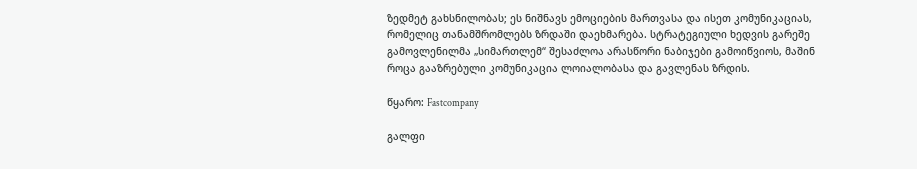ზედმეტ გახსნილობას; ეს ნიშნავს ემოციების მართვასა და ისეთ კომუნიკაციას, რომელიც თანამშრომლებს ზრდაში დაეხმარება. სტრატეგიული ხედვის გარეშე გამოვლენილმა „სიმართლემ“ შესაძლოა არასწორი ნაბიჯები გამოიწვიოს, მაშინ როცა გააზრებული კომუნიკაცია ლოიალობასა და გავლენას ზრდის.

წყარო: Fastcompany

გალფი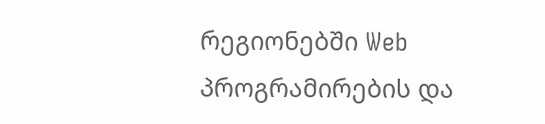რეგიონებში Web პროგრამირების და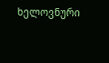ხელოვნური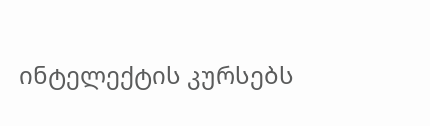ინტელექტის კურსებს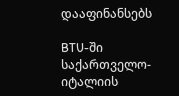დააფინანსებს

BTU-ში საქართველო-იტალიის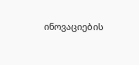ინოვაციების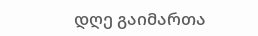დღე გაიმართა